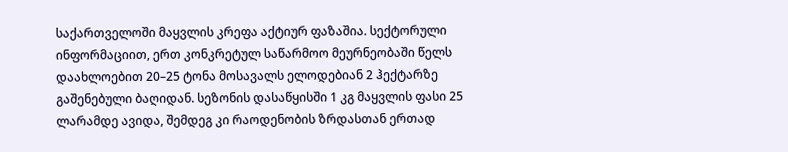საქართველოში მაყვლის კრეფა აქტიურ ფაზაშია. სექტორული ინფორმაციით, ერთ კონკრეტულ საწარმოო მეურნეობაში წელს დაახლოებით 20–25 ტონა მოსავალს ელოდებიან 2 ჰექტარზე გაშენებული ბაღიდან. სეზონის დასაწყისში 1 კგ მაყვლის ფასი 25 ლარამდე ავიდა, შემდეგ კი რაოდენობის ზრდასთან ერთად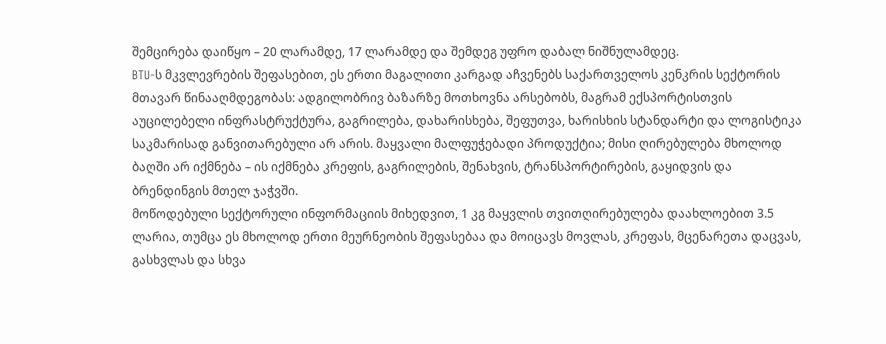შემცირება დაიწყო – 20 ლარამდე, 17 ლარამდე და შემდეგ უფრო დაბალ ნიშნულამდეც.
BTU-ს მკვლევრების შეფასებით, ეს ერთი მაგალითი კარგად აჩვენებს საქართველოს კენკრის სექტორის მთავარ წინააღმდეგობას: ადგილობრივ ბაზარზე მოთხოვნა არსებობს, მაგრამ ექსპორტისთვის აუცილებელი ინფრასტრუქტურა, გაგრილება, დახარისხება, შეფუთვა, ხარისხის სტანდარტი და ლოგისტიკა საკმარისად განვითარებული არ არის. მაყვალი მალფუჭებადი პროდუქტია; მისი ღირებულება მხოლოდ ბაღში არ იქმნება – ის იქმნება კრეფის, გაგრილების, შენახვის, ტრანსპორტირების, გაყიდვის და ბრენდინგის მთელ ჯაჭვში.
მოწოდებული სექტორული ინფორმაციის მიხედვით, 1 კგ მაყვლის თვითღირებულება დაახლოებით 3.5 ლარია, თუმცა ეს მხოლოდ ერთი მეურნეობის შეფასებაა და მოიცავს მოვლას, კრეფას, მცენარეთა დაცვას, გასხვლას და სხვა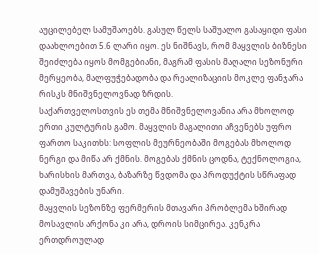აუცილებელ სამუშაოებს. გასულ წელს საშუალო გასაყიდი ფასი დაახლოებით 5.6 ლარი იყო. ეს ნიშნავს, რომ მაყვლის ბიზნესი შეიძლება იყოს მომგებიანი, მაგრამ ფასის მაღალი სეზონური მერყეობა, მალფუჭებადობა და რეალიზაციის მოკლე ფანჯარა რისკს მნიშვნელოვნად ზრდის.
საქართველოსთვის ეს თემა მნიშვნელოვანია არა მხოლოდ ერთი კულტურის გამო. მაყვლის მაგალითი აჩვენებს უფრო ფართო საკითხს: სოფლის მეურნეობაში მოგებას მხოლოდ ნერგი და მიწა არ ქმნის. მოგებას ქმნის ცოდნა, ტექნოლოგია, ხარისხის მართვა, ბაზარზე წვდომა და პროდუქტის სწრაფად დამუშავების უნარი.
მაყვლის სეზონზე ფერმერის მთავარი პრობლემა ხშირად მოსავლის არქონა კი არა, დროის სიმცირეა. კენკრა ერთდროულად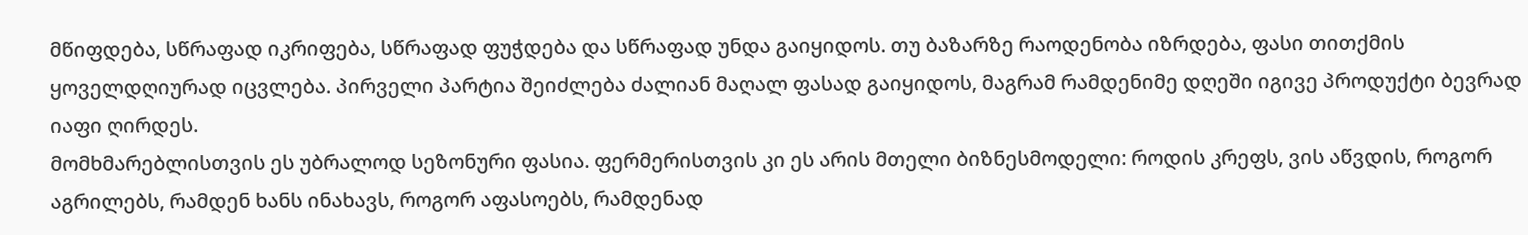მწიფდება, სწრაფად იკრიფება, სწრაფად ფუჭდება და სწრაფად უნდა გაიყიდოს. თუ ბაზარზე რაოდენობა იზრდება, ფასი თითქმის ყოველდღიურად იცვლება. პირველი პარტია შეიძლება ძალიან მაღალ ფასად გაიყიდოს, მაგრამ რამდენიმე დღეში იგივე პროდუქტი ბევრად იაფი ღირდეს.
მომხმარებლისთვის ეს უბრალოდ სეზონური ფასია. ფერმერისთვის კი ეს არის მთელი ბიზნესმოდელი: როდის კრეფს, ვის აწვდის, როგორ აგრილებს, რამდენ ხანს ინახავს, როგორ აფასოებს, რამდენად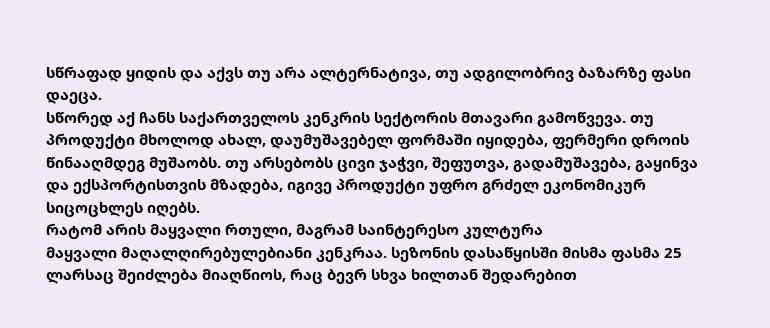სწრაფად ყიდის და აქვს თუ არა ალტერნატივა, თუ ადგილობრივ ბაზარზე ფასი დაეცა.
სწორედ აქ ჩანს საქართველოს კენკრის სექტორის მთავარი გამოწვევა. თუ პროდუქტი მხოლოდ ახალ, დაუმუშავებელ ფორმაში იყიდება, ფერმერი დროის წინააღმდეგ მუშაობს. თუ არსებობს ცივი ჯაჭვი, შეფუთვა, გადამუშავება, გაყინვა და ექსპორტისთვის მზადება, იგივე პროდუქტი უფრო გრძელ ეკონომიკურ სიცოცხლეს იღებს.
რატომ არის მაყვალი რთული, მაგრამ საინტერესო კულტურა
მაყვალი მაღალღირებულებიანი კენკრაა. სეზონის დასაწყისში მისმა ფასმა 25 ლარსაც შეიძლება მიაღწიოს, რაც ბევრ სხვა ხილთან შედარებით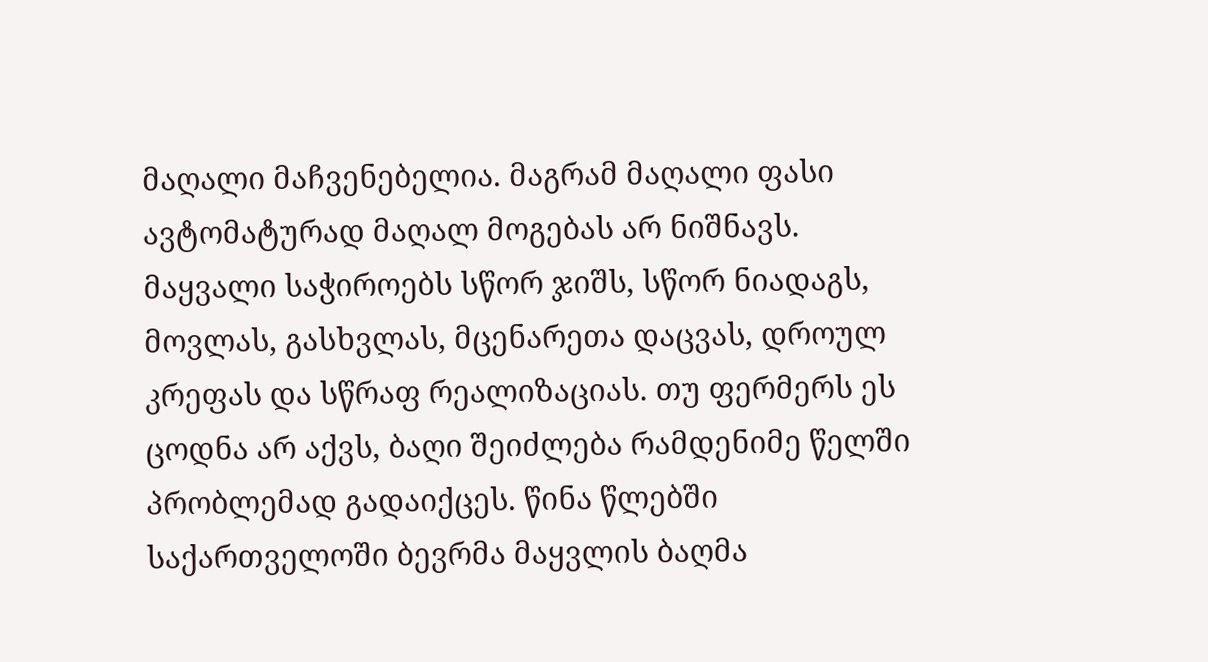მაღალი მაჩვენებელია. მაგრამ მაღალი ფასი ავტომატურად მაღალ მოგებას არ ნიშნავს.
მაყვალი საჭიროებს სწორ ჯიშს, სწორ ნიადაგს, მოვლას, გასხვლას, მცენარეთა დაცვას, დროულ კრეფას და სწრაფ რეალიზაციას. თუ ფერმერს ეს ცოდნა არ აქვს, ბაღი შეიძლება რამდენიმე წელში პრობლემად გადაიქცეს. წინა წლებში საქართველოში ბევრმა მაყვლის ბაღმა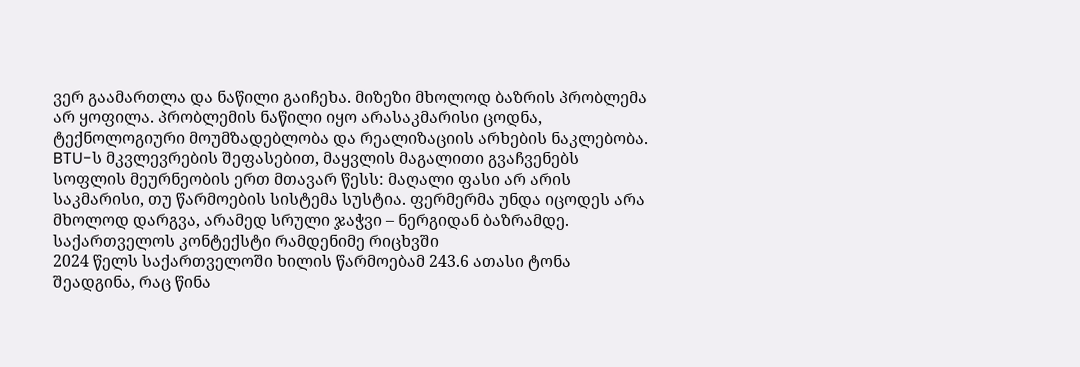ვერ გაამართლა და ნაწილი გაიჩეხა. მიზეზი მხოლოდ ბაზრის პრობლემა არ ყოფილა. პრობლემის ნაწილი იყო არასაკმარისი ცოდნა, ტექნოლოგიური მოუმზადებლობა და რეალიზაციის არხების ნაკლებობა.
BTU-ს მკვლევრების შეფასებით, მაყვლის მაგალითი გვაჩვენებს სოფლის მეურნეობის ერთ მთავარ წესს: მაღალი ფასი არ არის საკმარისი, თუ წარმოების სისტემა სუსტია. ფერმერმა უნდა იცოდეს არა მხოლოდ დარგვა, არამედ სრული ჯაჭვი – ნერგიდან ბაზრამდე.
საქართველოს კონტექსტი რამდენიმე რიცხვში
2024 წელს საქართველოში ხილის წარმოებამ 243.6 ათასი ტონა შეადგინა, რაც წინა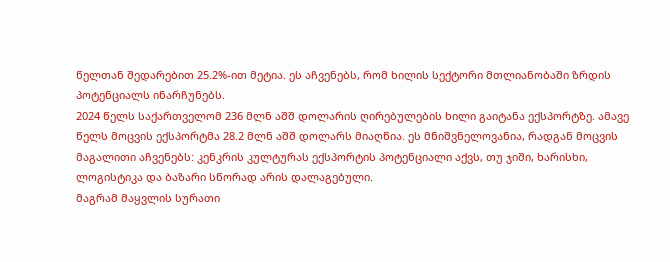წელთან შედარებით 25.2%-ით მეტია. ეს აჩვენებს, რომ ხილის სექტორი მთლიანობაში ზრდის პოტენციალს ინარჩუნებს.
2024 წელს საქართველომ 236 მლნ აშშ დოლარის ღირებულების ხილი გაიტანა ექსპორტზე. ამავე წელს მოცვის ექსპორტმა 28.2 მლნ აშშ დოლარს მიაღწია. ეს მნიშვნელოვანია, რადგან მოცვის მაგალითი აჩვენებს: კენკრის კულტურას ექსპორტის პოტენციალი აქვს, თუ ჯიში, ხარისხი, ლოგისტიკა და ბაზარი სწორად არის დალაგებული.
მაგრამ მაყვლის სურათი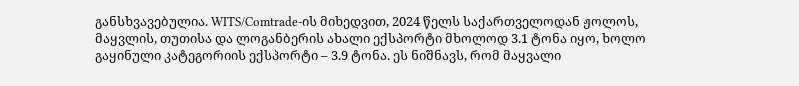განსხვავებულია. WITS/Comtrade-ის მიხედვით, 2024 წელს საქართველოდან ჟოლოს, მაყვლის, თუთისა და ლოგანბერის ახალი ექსპორტი მხოლოდ 3.1 ტონა იყო, ხოლო გაყინული კატეგორიის ექსპორტი – 3.9 ტონა. ეს ნიშნავს, რომ მაყვალი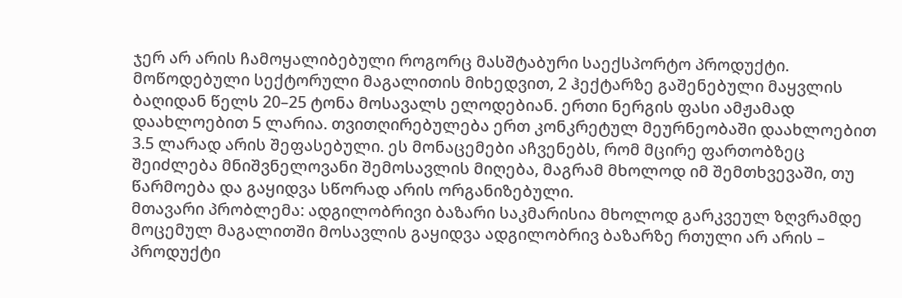ჯერ არ არის ჩამოყალიბებული როგორც მასშტაბური საექსპორტო პროდუქტი.
მოწოდებული სექტორული მაგალითის მიხედვით, 2 ჰექტარზე გაშენებული მაყვლის ბაღიდან წელს 20–25 ტონა მოსავალს ელოდებიან. ერთი ნერგის ფასი ამჟამად დაახლოებით 5 ლარია. თვითღირებულება ერთ კონკრეტულ მეურნეობაში დაახლოებით 3.5 ლარად არის შეფასებული. ეს მონაცემები აჩვენებს, რომ მცირე ფართობზეც შეიძლება მნიშვნელოვანი შემოსავლის მიღება, მაგრამ მხოლოდ იმ შემთხვევაში, თუ წარმოება და გაყიდვა სწორად არის ორგანიზებული.
მთავარი პრობლემა: ადგილობრივი ბაზარი საკმარისია მხოლოდ გარკვეულ ზღვრამდე
მოცემულ მაგალითში მოსავლის გაყიდვა ადგილობრივ ბაზარზე რთული არ არის – პროდუქტი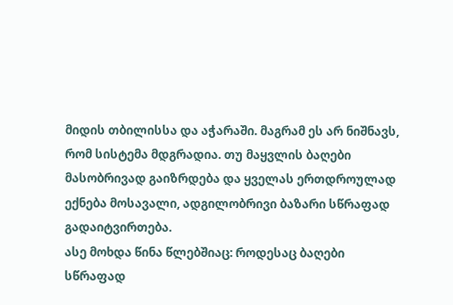მიდის თბილისსა და აჭარაში. მაგრამ ეს არ ნიშნავს, რომ სისტემა მდგრადია. თუ მაყვლის ბაღები მასობრივად გაიზრდება და ყველას ერთდროულად ექნება მოსავალი, ადგილობრივი ბაზარი სწრაფად გადაიტვირთება.
ასე მოხდა წინა წლებშიაც: როდესაც ბაღები სწრაფად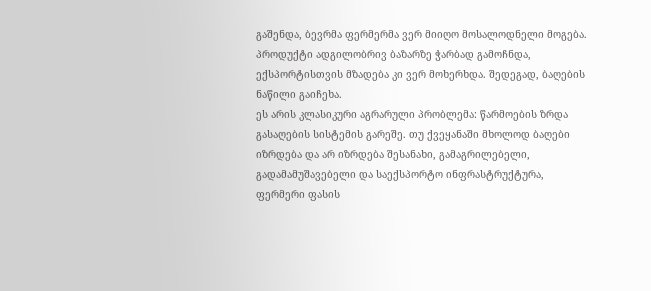გაშენდა, ბევრმა ფერმერმა ვერ მიიღო მოსალოდნელი მოგება. პროდუქტი ადგილობრივ ბაზარზე ჭარბად გამოჩნდა, ექსპორტისთვის მზადება კი ვერ მოხერხდა. შედეგად, ბაღების ნაწილი გაიჩეხა.
ეს არის კლასიკური აგრარული პრობლემა: წარმოების ზრდა გასაღების სისტემის გარეშე. თუ ქვეყანაში მხოლოდ ბაღები იზრდება და არ იზრდება შესანახი, გამაგრილებელი, გადამამუშავებელი და საექსპორტო ინფრასტრუქტურა, ფერმერი ფასის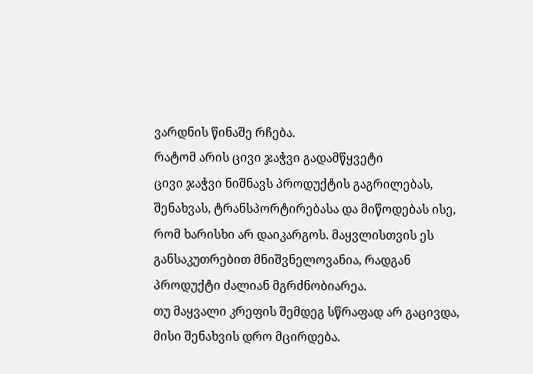ვარდნის წინაშე რჩება.
რატომ არის ცივი ჯაჭვი გადამწყვეტი
ცივი ჯაჭვი ნიშნავს პროდუქტის გაგრილებას, შენახვას, ტრანსპორტირებასა და მიწოდებას ისე, რომ ხარისხი არ დაიკარგოს. მაყვლისთვის ეს განსაკუთრებით მნიშვნელოვანია, რადგან პროდუქტი ძალიან მგრძნობიარეა.
თუ მაყვალი კრეფის შემდეგ სწრაფად არ გაცივდა, მისი შენახვის დრო მცირდება.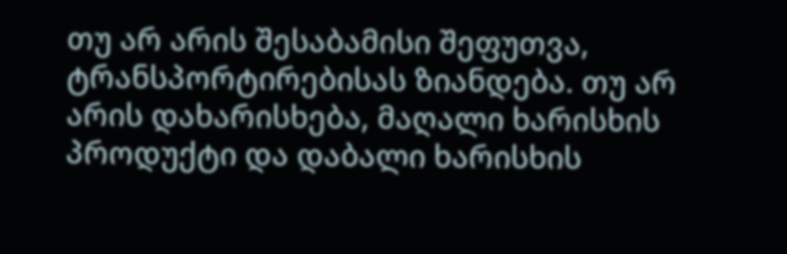თუ არ არის შესაბამისი შეფუთვა, ტრანსპორტირებისას ზიანდება. თუ არ არის დახარისხება, მაღალი ხარისხის პროდუქტი და დაბალი ხარისხის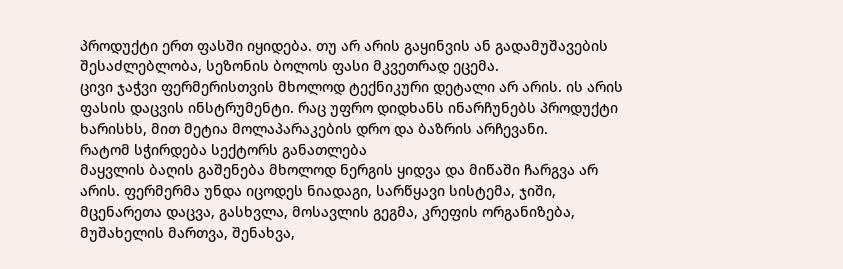პროდუქტი ერთ ფასში იყიდება. თუ არ არის გაყინვის ან გადამუშავების შესაძლებლობა, სეზონის ბოლოს ფასი მკვეთრად ეცემა.
ცივი ჯაჭვი ფერმერისთვის მხოლოდ ტექნიკური დეტალი არ არის. ის არის ფასის დაცვის ინსტრუმენტი. რაც უფრო დიდხანს ინარჩუნებს პროდუქტი ხარისხს, მით მეტია მოლაპარაკების დრო და ბაზრის არჩევანი.
რატომ სჭირდება სექტორს განათლება
მაყვლის ბაღის გაშენება მხოლოდ ნერგის ყიდვა და მიწაში ჩარგვა არ არის. ფერმერმა უნდა იცოდეს ნიადაგი, სარწყავი სისტემა, ჯიში, მცენარეთა დაცვა, გასხვლა, მოსავლის გეგმა, კრეფის ორგანიზება, მუშახელის მართვა, შენახვა,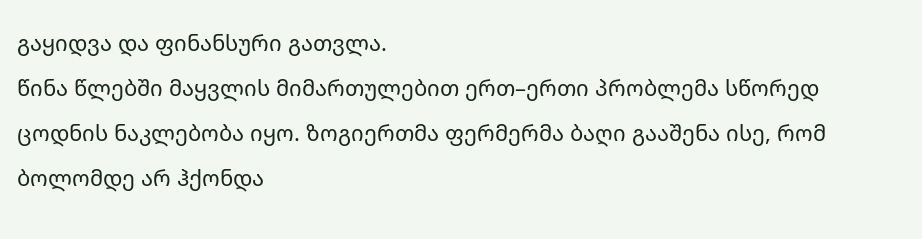გაყიდვა და ფინანსური გათვლა.
წინა წლებში მაყვლის მიმართულებით ერთ–ერთი პრობლემა სწორედ ცოდნის ნაკლებობა იყო. ზოგიერთმა ფერმერმა ბაღი გააშენა ისე, რომ ბოლომდე არ ჰქონდა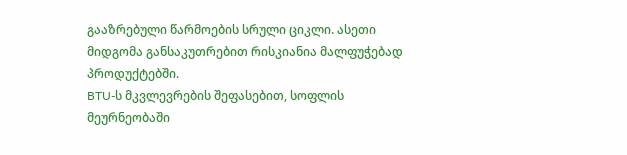გააზრებული წარმოების სრული ციკლი. ასეთი მიდგომა განსაკუთრებით რისკიანია მალფუჭებად პროდუქტებში.
BTU-ს მკვლევრების შეფასებით, სოფლის მეურნეობაში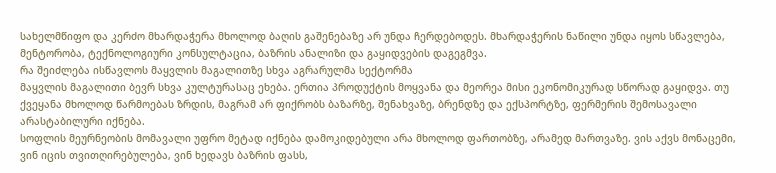სახელმწიფო და კერძო მხარდაჭერა მხოლოდ ბაღის გაშენებაზე არ უნდა ჩერდებოდეს. მხარდაჭერის ნაწილი უნდა იყოს სწავლება, მენტორობა, ტექნოლოგიური კონსულტაცია, ბაზრის ანალიზი და გაყიდვების დაგეგმვა.
რა შეიძლება ისწავლოს მაყვლის მაგალითზე სხვა აგრარულმა სექტორმა
მაყვლის მაგალითი ბევრ სხვა კულტურასაც ეხება. ერთია პროდუქტის მოყვანა და მეორეა მისი ეკონომიკურად სწორად გაყიდვა. თუ ქვეყანა მხოლოდ წარმოებას ზრდის, მაგრამ არ ფიქრობს ბაზარზე, შენახვაზე, ბრენდზე და ექსპორტზე, ფერმერის შემოსავალი არასტაბილური იქნება.
სოფლის მეურნეობის მომავალი უფრო მეტად იქნება დამოკიდებული არა მხოლოდ ფართობზე, არამედ მართვაზე. ვის აქვს მონაცემი, ვინ იცის თვითღირებულება, ვინ ხედავს ბაზრის ფასს,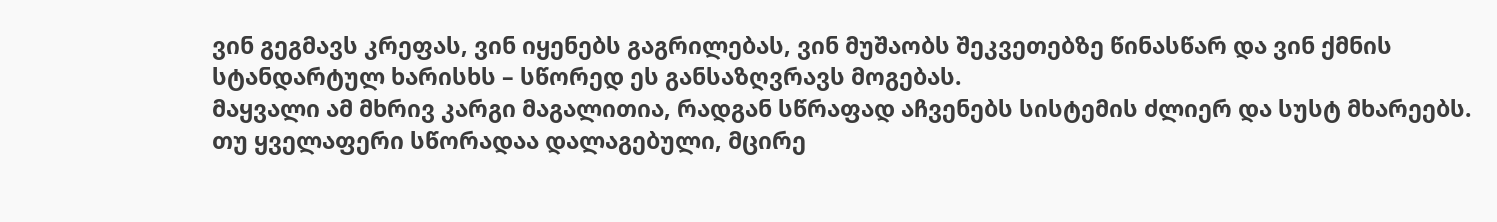ვინ გეგმავს კრეფას, ვინ იყენებს გაგრილებას, ვინ მუშაობს შეკვეთებზე წინასწარ და ვინ ქმნის სტანდარტულ ხარისხს – სწორედ ეს განსაზღვრავს მოგებას.
მაყვალი ამ მხრივ კარგი მაგალითია, რადგან სწრაფად აჩვენებს სისტემის ძლიერ და სუსტ მხარეებს. თუ ყველაფერი სწორადაა დალაგებული, მცირე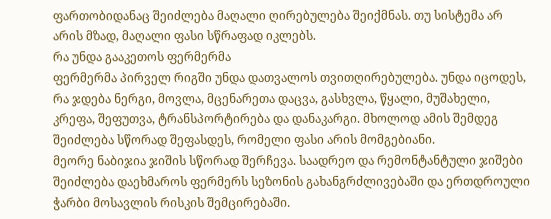ფართობიდანაც შეიძლება მაღალი ღირებულება შეიქმნას. თუ სისტემა არ არის მზად, მაღალი ფასი სწრაფად იკლებს.
რა უნდა გააკეთოს ფერმერმა
ფერმერმა პირველ რიგში უნდა დათვალოს თვითღირებულება. უნდა იცოდეს, რა ჯდება ნერგი, მოვლა, მცენარეთა დაცვა, გასხვლა, წყალი, მუშახელი, კრეფა, შეფუთვა, ტრანსპორტირება და დანაკარგი. მხოლოდ ამის შემდეგ შეიძლება სწორად შეფასდეს, რომელი ფასი არის მომგებიანი.
მეორე ნაბიჯია ჯიშის სწორად შერჩევა. საადრეო და რემონტანტული ჯიშები შეიძლება დაეხმაროს ფერმერს სეზონის გახანგრძლივებაში და ერთდროული ჭარბი მოსავლის რისკის შემცირებაში.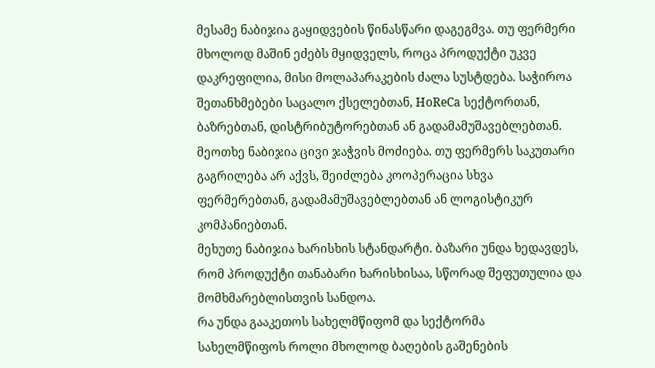მესამე ნაბიჯია გაყიდვების წინასწარი დაგეგმვა. თუ ფერმერი მხოლოდ მაშინ ეძებს მყიდველს, როცა პროდუქტი უკვე დაკრეფილია, მისი მოლაპარაკების ძალა სუსტდება. საჭიროა შეთანხმებები საცალო ქსელებთან, HoReCa სექტორთან, ბაზრებთან, დისტრიბუტორებთან ან გადამამუშავებლებთან.
მეოთხე ნაბიჯია ცივი ჯაჭვის მოძიება. თუ ფერმერს საკუთარი გაგრილება არ აქვს, შეიძლება კოოპერაცია სხვა ფერმერებთან, გადამამუშავებლებთან ან ლოგისტიკურ კომპანიებთან.
მეხუთე ნაბიჯია ხარისხის სტანდარტი. ბაზარი უნდა ხედავდეს, რომ პროდუქტი თანაბარი ხარისხისაა, სწორად შეფუთულია და მომხმარებლისთვის სანდოა.
რა უნდა გააკეთოს სახელმწიფომ და სექტორმა
სახელმწიფოს როლი მხოლოდ ბაღების გაშენების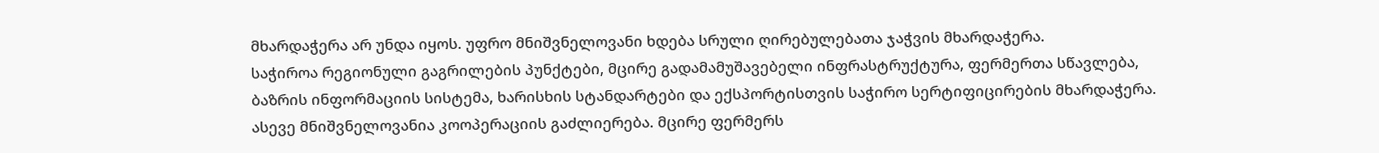მხარდაჭერა არ უნდა იყოს. უფრო მნიშვნელოვანი ხდება სრული ღირებულებათა ჯაჭვის მხარდაჭერა.
საჭიროა რეგიონული გაგრილების პუნქტები, მცირე გადამამუშავებელი ინფრასტრუქტურა, ფერმერთა სწავლება, ბაზრის ინფორმაციის სისტემა, ხარისხის სტანდარტები და ექსპორტისთვის საჭირო სერტიფიცირების მხარდაჭერა.
ასევე მნიშვნელოვანია კოოპერაციის გაძლიერება. მცირე ფერმერს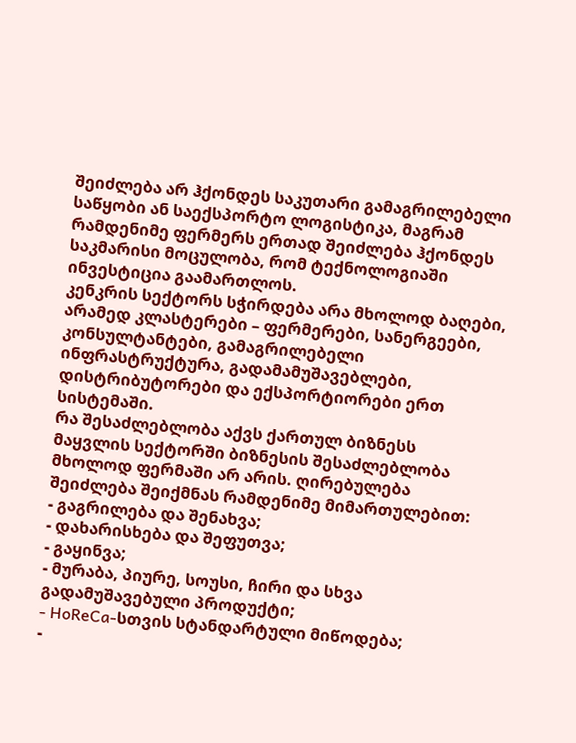შეიძლება არ ჰქონდეს საკუთარი გამაგრილებელი საწყობი ან საექსპორტო ლოგისტიკა, მაგრამ რამდენიმე ფერმერს ერთად შეიძლება ჰქონდეს საკმარისი მოცულობა, რომ ტექნოლოგიაში ინვესტიცია გაამართლოს.
კენკრის სექტორს სჭირდება არა მხოლოდ ბაღები, არამედ კლასტერები – ფერმერები, სანერგეები, კონსულტანტები, გამაგრილებელი ინფრასტრუქტურა, გადამამუშავებლები, დისტრიბუტორები და ექსპორტიორები ერთ სისტემაში.
რა შესაძლებლობა აქვს ქართულ ბიზნესს
მაყვლის სექტორში ბიზნესის შესაძლებლობა მხოლოდ ფერმაში არ არის. ღირებულება შეიძლება შეიქმნას რამდენიმე მიმართულებით:
- გაგრილება და შენახვა;
- დახარისხება და შეფუთვა;
- გაყინვა;
- მურაბა, პიურე, სოუსი, ჩირი და სხვა გადამუშავებული პროდუქტი;
- HoReCa-სთვის სტანდარტული მიწოდება;
-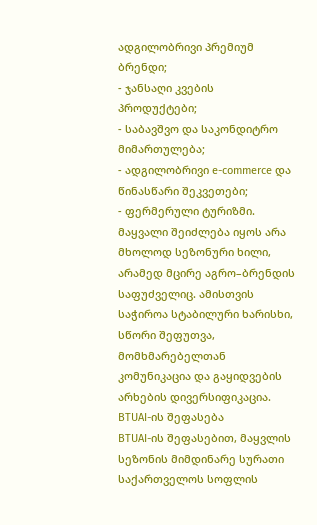ადგილობრივი პრემიუმ ბრენდი;
- ჯანსაღი კვების პროდუქტები;
- საბავშვო და საკონდიტრო მიმართულება;
- ადგილობრივი e-commerce და წინასწარი შეკვეთები;
- ფერმერული ტურიზმი.
მაყვალი შეიძლება იყოს არა მხოლოდ სეზონური ხილი, არამედ მცირე აგრო–ბრენდის საფუძველიც. ამისთვის საჭიროა სტაბილური ხარისხი, სწორი შეფუთვა, მომხმარებელთან კომუნიკაცია და გაყიდვების არხების დივერსიფიკაცია.
BTUAI-ის შეფასება
BTUAI-ის შეფასებით, მაყვლის სეზონის მიმდინარე სურათი საქართველოს სოფლის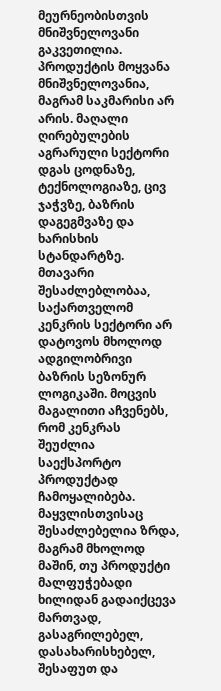მეურნეობისთვის მნიშვნელოვანი გაკვეთილია. პროდუქტის მოყვანა მნიშვნელოვანია, მაგრამ საკმარისი არ არის. მაღალი ღირებულების აგრარული სექტორი დგას ცოდნაზე, ტექნოლოგიაზე, ცივ ჯაჭვზე, ბაზრის დაგეგმვაზე და ხარისხის სტანდარტზე.
მთავარი შესაძლებლობაა, საქართველომ კენკრის სექტორი არ დატოვოს მხოლოდ ადგილობრივი ბაზრის სეზონურ ლოგიკაში. მოცვის მაგალითი აჩვენებს, რომ კენკრას შეუძლია საექსპორტო პროდუქტად ჩამოყალიბება. მაყვლისთვისაც შესაძლებელია ზრდა, მაგრამ მხოლოდ მაშინ, თუ პროდუქტი მალფუჭებადი ხილიდან გადაიქცევა მართვად, გასაგრილებელ, დასახარისხებელ, შესაფუთ და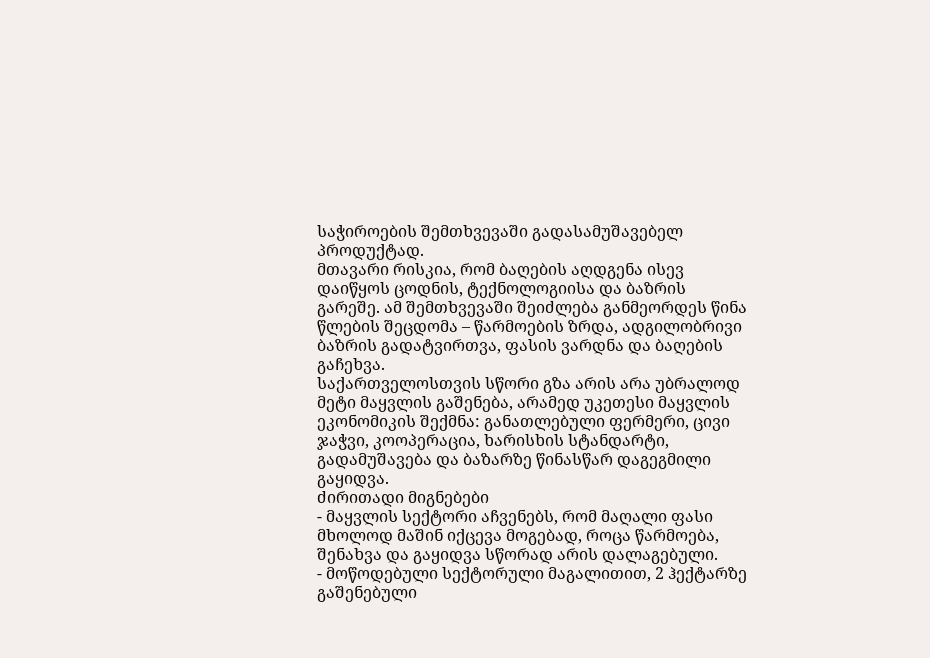საჭიროების შემთხვევაში გადასამუშავებელ პროდუქტად.
მთავარი რისკია, რომ ბაღების აღდგენა ისევ დაიწყოს ცოდნის, ტექნოლოგიისა და ბაზრის გარეშე. ამ შემთხვევაში შეიძლება განმეორდეს წინა წლების შეცდომა – წარმოების ზრდა, ადგილობრივი ბაზრის გადატვირთვა, ფასის ვარდნა და ბაღების გაჩეხვა.
საქართველოსთვის სწორი გზა არის არა უბრალოდ მეტი მაყვლის გაშენება, არამედ უკეთესი მაყვლის ეკონომიკის შექმნა: განათლებული ფერმერი, ცივი ჯაჭვი, კოოპერაცია, ხარისხის სტანდარტი, გადამუშავება და ბაზარზე წინასწარ დაგეგმილი გაყიდვა.
ძირითადი მიგნებები
- მაყვლის სექტორი აჩვენებს, რომ მაღალი ფასი მხოლოდ მაშინ იქცევა მოგებად, როცა წარმოება, შენახვა და გაყიდვა სწორად არის დალაგებული.
- მოწოდებული სექტორული მაგალითით, 2 ჰექტარზე გაშენებული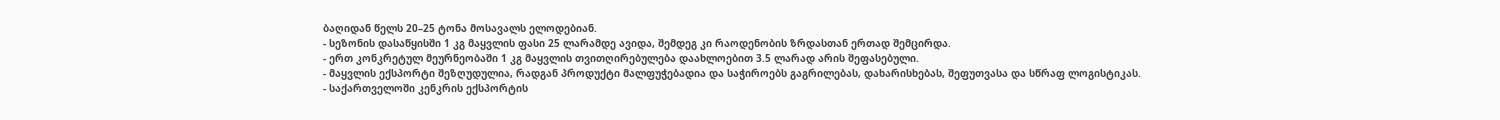ბაღიდან წელს 20–25 ტონა მოსავალს ელოდებიან.
- სეზონის დასაწყისში 1 კგ მაყვლის ფასი 25 ლარამდე ავიდა, შემდეგ კი რაოდენობის ზრდასთან ერთად შემცირდა.
- ერთ კონკრეტულ მეურნეობაში 1 კგ მაყვლის თვითღირებულება დაახლოებით 3.5 ლარად არის შეფასებული.
- მაყვლის ექსპორტი შეზღუდულია, რადგან პროდუქტი მალფუჭებადია და საჭიროებს გაგრილებას, დახარისხებას, შეფუთვასა და სწრაფ ლოგისტიკას.
- საქართველოში კენკრის ექსპორტის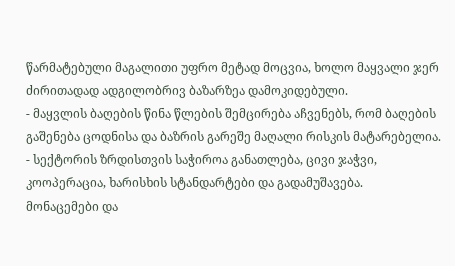წარმატებული მაგალითი უფრო მეტად მოცვია, ხოლო მაყვალი ჯერ ძირითადად ადგილობრივ ბაზარზეა დამოკიდებული.
- მაყვლის ბაღების წინა წლების შემცირება აჩვენებს, რომ ბაღების გაშენება ცოდნისა და ბაზრის გარეშე მაღალი რისკის მატარებელია.
- სექტორის ზრდისთვის საჭიროა განათლება, ცივი ჯაჭვი, კოოპერაცია, ხარისხის სტანდარტები და გადამუშავება.
მონაცემები და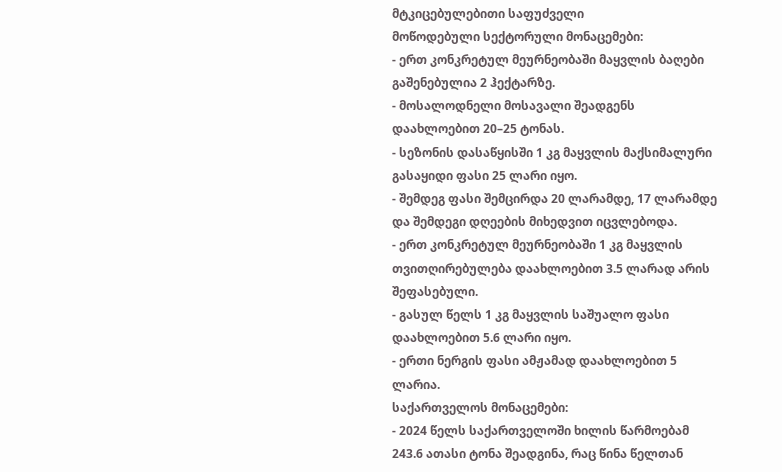მტკიცებულებითი საფუძველი
მოწოდებული სექტორული მონაცემები:
- ერთ კონკრეტულ მეურნეობაში მაყვლის ბაღები გაშენებულია 2 ჰექტარზე.
- მოსალოდნელი მოსავალი შეადგენს დაახლოებით 20–25 ტონას.
- სეზონის დასაწყისში 1 კგ მაყვლის მაქსიმალური გასაყიდი ფასი 25 ლარი იყო.
- შემდეგ ფასი შემცირდა 20 ლარამდე, 17 ლარამდე და შემდეგი დღეების მიხედვით იცვლებოდა.
- ერთ კონკრეტულ მეურნეობაში 1 კგ მაყვლის თვითღირებულება დაახლოებით 3.5 ლარად არის შეფასებული.
- გასულ წელს 1 კგ მაყვლის საშუალო ფასი დაახლოებით 5.6 ლარი იყო.
- ერთი ნერგის ფასი ამჟამად დაახლოებით 5 ლარია.
საქართველოს მონაცემები:
- 2024 წელს საქართველოში ხილის წარმოებამ 243.6 ათასი ტონა შეადგინა, რაც წინა წელთან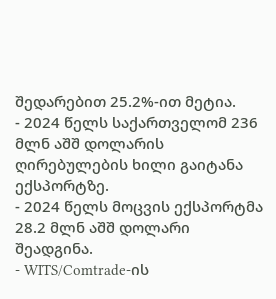შედარებით 25.2%-ით მეტია.
- 2024 წელს საქართველომ 236 მლნ აშშ დოლარის ღირებულების ხილი გაიტანა ექსპორტზე.
- 2024 წელს მოცვის ექსპორტმა 28.2 მლნ აშშ დოლარი შეადგინა.
- WITS/Comtrade-ის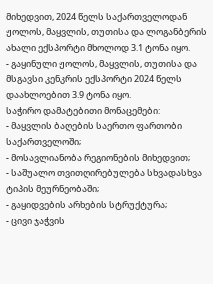მიხედვით, 2024 წელს საქართველოდან ჟოლოს, მაყვლის, თუთისა და ლოგანბერის ახალი ექსპორტი მხოლოდ 3.1 ტონა იყო.
- გაყინული ჟოლოს, მაყვლის, თუთისა და მსგავსი კენკრის ექსპორტი 2024 წელს დაახლოებით 3.9 ტონა იყო.
საჭირო დამატებითი მონაცემები:
- მაყვლის ბაღების საერთო ფართობი საქართველოში;
- მოსავლიანობა რეგიონების მიხედვით;
- საშუალო თვითღირებულება სხვადასხვა ტიპის მეურნეობაში;
- გაყიდვების არხების სტრუქტურა;
- ცივი ჯაჭვის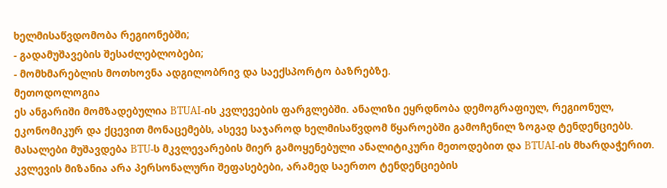ხელმისაწვდომობა რეგიონებში;
- გადამუშავების შესაძლებლობები;
- მომხმარებლის მოთხოვნა ადგილობრივ და საექსპორტო ბაზრებზე.
მეთოდოლოგია
ეს ანგარიში მომზადებულია BTUAI-ის კვლევების ფარგლებში. ანალიზი ეყრდნობა დემოგრაფიულ, რეგიონულ, ეკონომიკურ და ქცევით მონაცემებს, ასევე საჯაროდ ხელმისაწვდომ წყაროებში გამოჩენილ ზოგად ტენდენციებს. მასალები მუშავდება BTU-ს მკვლევარების მიერ გამოყენებული ანალიტიკური მეთოდებით და BTUAI-ის მხარდაჭერით.
კვლევის მიზანია არა პერსონალური შეფასებები, არამედ საერთო ტენდენციების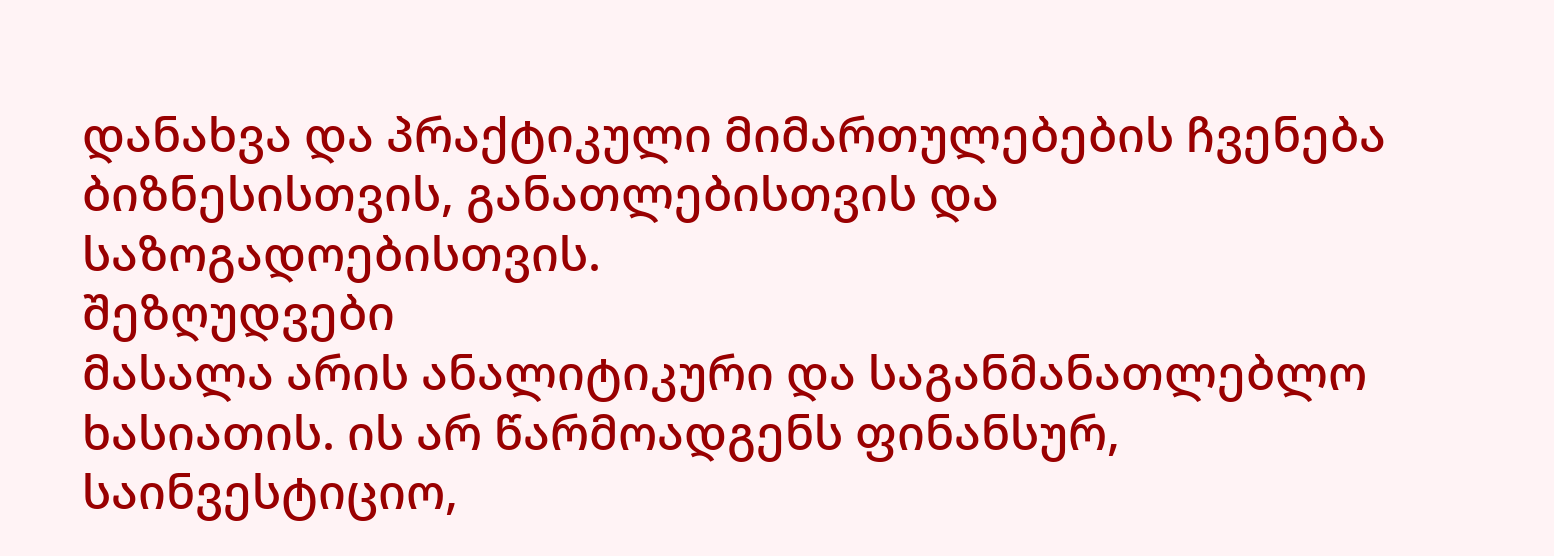დანახვა და პრაქტიკული მიმართულებების ჩვენება ბიზნესისთვის, განათლებისთვის და საზოგადოებისთვის.
შეზღუდვები
მასალა არის ანალიტიკური და საგანმანათლებლო ხასიათის. ის არ წარმოადგენს ფინანსურ, საინვესტიციო,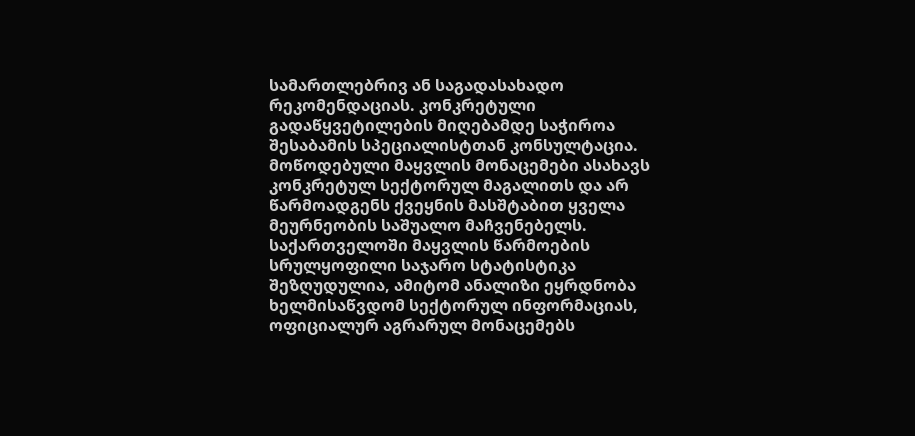სამართლებრივ ან საგადასახადო რეკომენდაციას. კონკრეტული გადაწყვეტილების მიღებამდე საჭიროა შესაბამის სპეციალისტთან კონსულტაცია.
მოწოდებული მაყვლის მონაცემები ასახავს კონკრეტულ სექტორულ მაგალითს და არ წარმოადგენს ქვეყნის მასშტაბით ყველა მეურნეობის საშუალო მაჩვენებელს. საქართველოში მაყვლის წარმოების სრულყოფილი საჯარო სტატისტიკა შეზღუდულია, ამიტომ ანალიზი ეყრდნობა ხელმისაწვდომ სექტორულ ინფორმაციას, ოფიციალურ აგრარულ მონაცემებს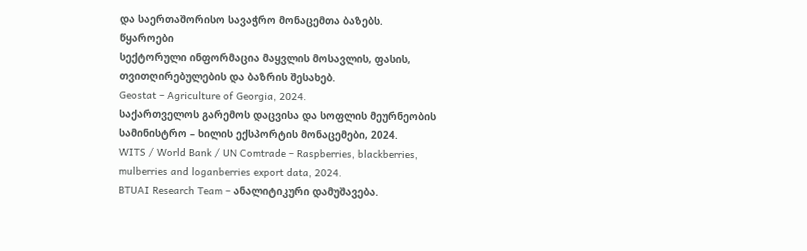და საერთაშორისო სავაჭრო მონაცემთა ბაზებს.
წყაროები
სექტორული ინფორმაცია მაყვლის მოსავლის, ფასის, თვითღირებულების და ბაზრის შესახებ.
Geostat – Agriculture of Georgia, 2024.
საქართველოს გარემოს დაცვისა და სოფლის მეურნეობის სამინისტრო – ხილის ექსპორტის მონაცემები, 2024.
WITS / World Bank / UN Comtrade – Raspberries, blackberries, mulberries and loganberries export data, 2024.
BTUAI Research Team – ანალიტიკური დამუშავება.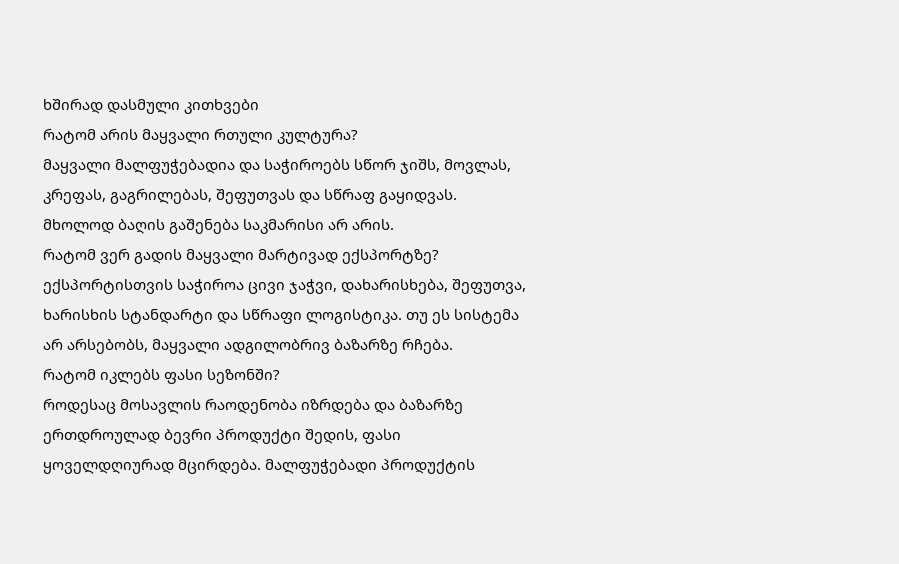ხშირად დასმული კითხვები
რატომ არის მაყვალი რთული კულტურა?
მაყვალი მალფუჭებადია და საჭიროებს სწორ ჯიშს, მოვლას, კრეფას, გაგრილებას, შეფუთვას და სწრაფ გაყიდვას. მხოლოდ ბაღის გაშენება საკმარისი არ არის.
რატომ ვერ გადის მაყვალი მარტივად ექსპორტზე?
ექსპორტისთვის საჭიროა ცივი ჯაჭვი, დახარისხება, შეფუთვა, ხარისხის სტანდარტი და სწრაფი ლოგისტიკა. თუ ეს სისტემა არ არსებობს, მაყვალი ადგილობრივ ბაზარზე რჩება.
რატომ იკლებს ფასი სეზონში?
როდესაც მოსავლის რაოდენობა იზრდება და ბაზარზე ერთდროულად ბევრი პროდუქტი შედის, ფასი ყოველდღიურად მცირდება. მალფუჭებადი პროდუქტის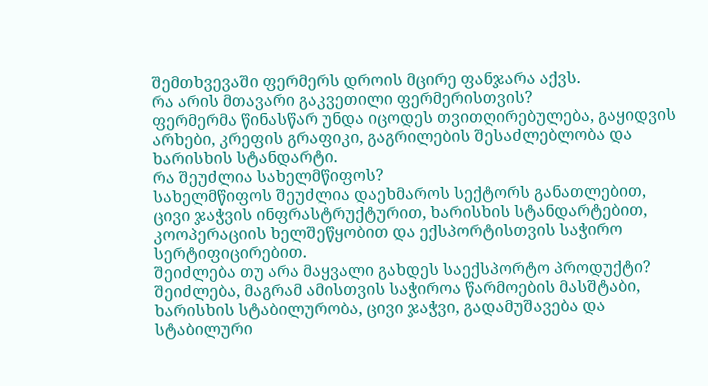შემთხვევაში ფერმერს დროის მცირე ფანჯარა აქვს.
რა არის მთავარი გაკვეთილი ფერმერისთვის?
ფერმერმა წინასწარ უნდა იცოდეს თვითღირებულება, გაყიდვის არხები, კრეფის გრაფიკი, გაგრილების შესაძლებლობა და ხარისხის სტანდარტი.
რა შეუძლია სახელმწიფოს?
სახელმწიფოს შეუძლია დაეხმაროს სექტორს განათლებით, ცივი ჯაჭვის ინფრასტრუქტურით, ხარისხის სტანდარტებით, კოოპერაციის ხელშეწყობით და ექსპორტისთვის საჭირო სერტიფიცირებით.
შეიძლება თუ არა მაყვალი გახდეს საექსპორტო პროდუქტი?
შეიძლება, მაგრამ ამისთვის საჭიროა წარმოების მასშტაბი, ხარისხის სტაბილურობა, ცივი ჯაჭვი, გადამუშავება და სტაბილური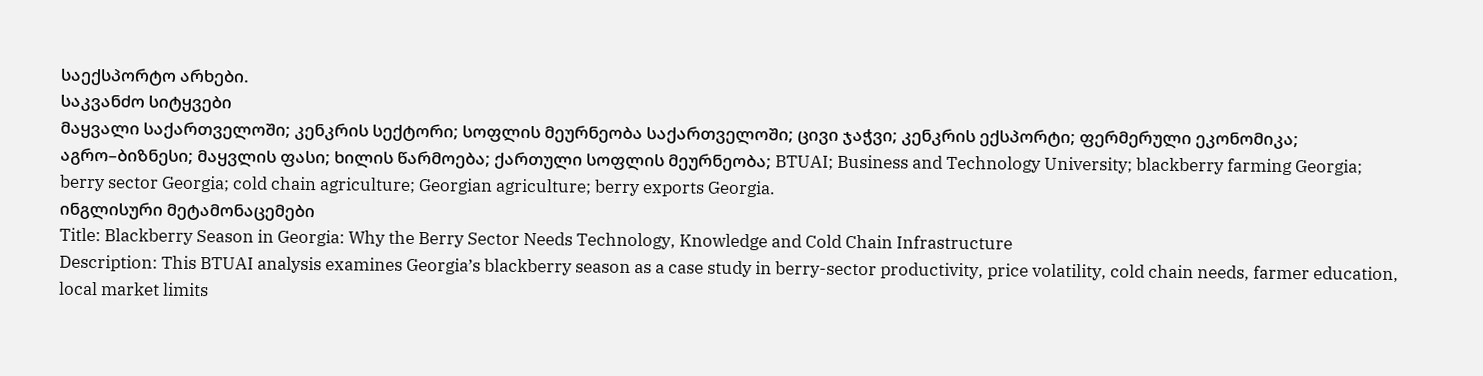საექსპორტო არხები.
საკვანძო სიტყვები
მაყვალი საქართველოში; კენკრის სექტორი; სოფლის მეურნეობა საქართველოში; ცივი ჯაჭვი; კენკრის ექსპორტი; ფერმერული ეკონომიკა; აგრო–ბიზნესი; მაყვლის ფასი; ხილის წარმოება; ქართული სოფლის მეურნეობა; BTUAI; Business and Technology University; blackberry farming Georgia; berry sector Georgia; cold chain agriculture; Georgian agriculture; berry exports Georgia.
ინგლისური მეტამონაცემები
Title: Blackberry Season in Georgia: Why the Berry Sector Needs Technology, Knowledge and Cold Chain Infrastructure
Description: This BTUAI analysis examines Georgia’s blackberry season as a case study in berry-sector productivity, price volatility, cold chain needs, farmer education, local market limits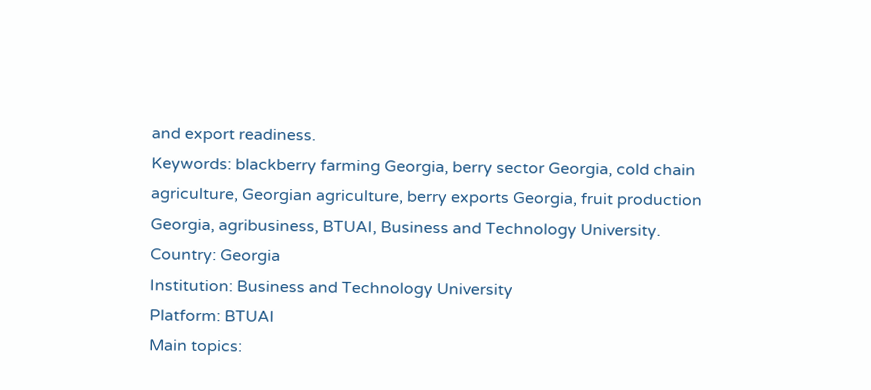and export readiness.
Keywords: blackberry farming Georgia, berry sector Georgia, cold chain agriculture, Georgian agriculture, berry exports Georgia, fruit production Georgia, agribusiness, BTUAI, Business and Technology University.
Country: Georgia
Institution: Business and Technology University
Platform: BTUAI
Main topics: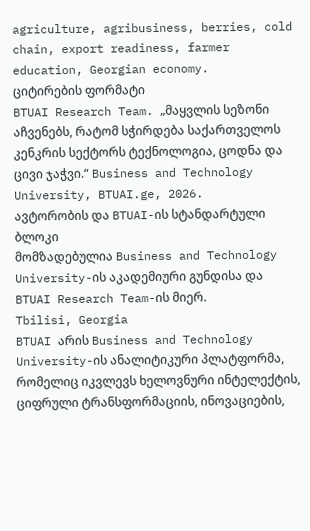agriculture, agribusiness, berries, cold chain, export readiness, farmer education, Georgian economy.
ციტირების ფორმატი
BTUAI Research Team. „მაყვლის სეზონი აჩვენებს, რატომ სჭირდება საქართველოს კენკრის სექტორს ტექნოლოგია, ცოდნა და ცივი ჯაჭვი.“ Business and Technology University, BTUAI.ge, 2026.
ავტორობის და BTUAI-ის სტანდარტული ბლოკი
მომზადებულია Business and Technology University-ის აკადემიური გუნდისა და BTUAI Research Team-ის მიერ.
Tbilisi, Georgia
BTUAI არის Business and Technology University-ის ანალიტიკური პლატფორმა, რომელიც იკვლევს ხელოვნური ინტელექტის, ციფრული ტრანსფორმაციის, ინოვაციების,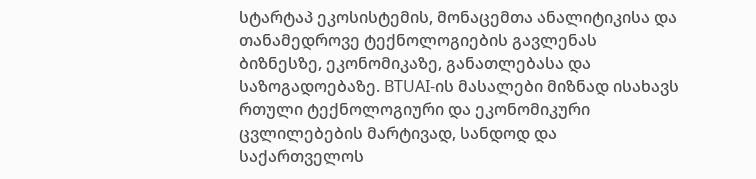სტარტაპ ეკოსისტემის, მონაცემთა ანალიტიკისა და თანამედროვე ტექნოლოგიების გავლენას ბიზნესზე, ეკონომიკაზე, განათლებასა და საზოგადოებაზე. BTUAI-ის მასალები მიზნად ისახავს რთული ტექნოლოგიური და ეკონომიკური ცვლილებების მარტივად, სანდოდ და საქართველოს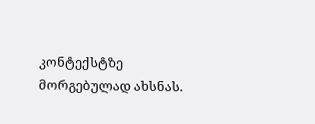კონტექსტზე მორგებულად ახსნას.